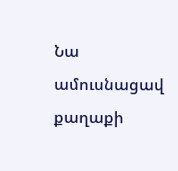Նա ամուսնացավ քաղաքի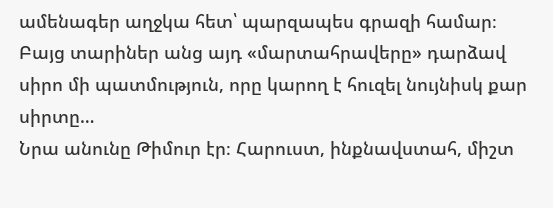ամենագեր աղջկա հետ՝ պարզապես գրազի համար։ Բայց տարիներ անց այդ «մարտահրավերը» դարձավ սիրո մի պատմություն, որը կարող է հուզել նույնիսկ քար սիրտը…
Նրա անունը Թիմուր էր։ Հարուստ, ինքնավստահ, միշտ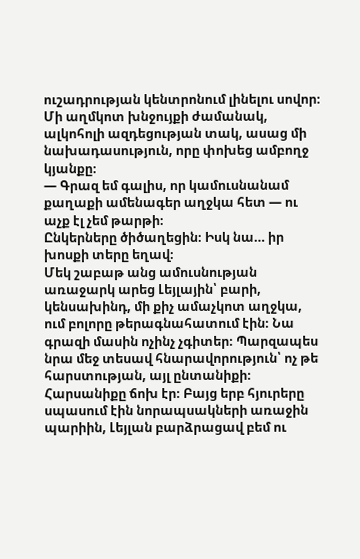ուշադրության կենտրոնում լինելու սովոր։ Մի աղմկոտ խնջույքի ժամանակ, ալկոհոլի ազդեցության տակ, ասաց մի նախադասություն, որը փոխեց ամբողջ կյանքը։
— Գրազ եմ գալիս, որ կամուսնանամ քաղաքի ամենագեր աղջկա հետ — ու աչք էլ չեմ թարթի։
Ընկերները ծիծաղեցին։ Իսկ նա… իր խոսքի տերը եղավ։
Մեկ շաբաթ անց ամուսնության առաջարկ արեց Լեյլային՝ բարի, կենսախինդ, մի քիչ ամաչկոտ աղջկա, ում բոլորը թերագնահատում էին։ Նա գրազի մասին ոչինչ չգիտեր։ Պարզապես նրա մեջ տեսավ հնարավորություն՝ ոչ թե հարստության, այլ ընտանիքի։
Հարսանիքը ճոխ էր։ Բայց երբ հյուրերը սպասում էին նորապսակների առաջին պարիին, Լեյլան բարձրացավ բեմ ու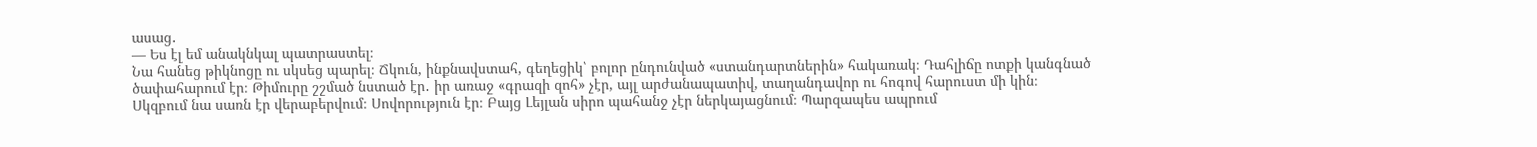ասաց․
— Ես էլ եմ անակնկալ պատրաստել։
Նա հանեց թիկնոցը ու սկսեց պարել։ Ճկուն, ինքնավստահ, գեղեցիկ՝ բոլոր ընդունված «ստանդարտներին» հակառակ։ Դահլիճը ոտքի կանգնած ծափահարում էր։ Թիմուրը շշմած նստած էր․ իր առաջ «գրազի զոհ» չէր, այլ արժանապատիվ, տաղանդավոր ու հոգով հարուստ մի կին։
Սկզբում նա սառն էր վերաբերվում։ Սովորություն էր։ Բայց Լեյլան սիրո պահանջ չէր ներկայացնում։ Պարզապես ապրում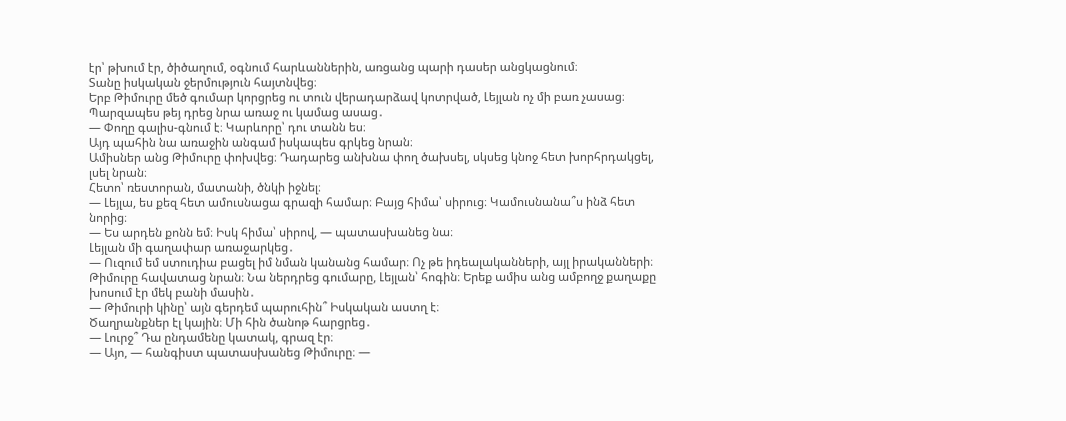էր՝ թխում էր, ծիծաղում, օգնում հարևաններին, առցանց պարի դասեր անցկացնում։
Տանը իսկական ջերմություն հայտնվեց։
Երբ Թիմուրը մեծ գումար կորցրեց ու տուն վերադարձավ կոտրված, Լեյլան ոչ մի բառ չասաց։ Պարզապես թեյ դրեց նրա առաջ ու կամաց ասաց․
— Փողը գալիս-գնում է։ Կարևորը՝ դու տանն ես։
Այդ պահին նա առաջին անգամ իսկապես գրկեց նրան։
Ամիսներ անց Թիմուրը փոխվեց։ Դադարեց անխնա փող ծախսել, սկսեց կնոջ հետ խորհրդակցել, լսել նրան։
Հետո՝ ռեստորան, մատանի, ծնկի իջնել։
— Լեյլա, ես քեզ հետ ամուսնացա գրազի համար։ Բայց հիմա՝ սիրուց։ Կամուսնանա՞ս ինձ հետ նորից։
— Ես արդեն քոնն եմ։ Իսկ հիմա՝ սիրով, — պատասխանեց նա։
Լեյլան մի գաղափար առաջարկեց․
— Ուզում եմ ստուդիա բացել իմ նման կանանց համար։ Ոչ թե իդեալականների, այլ իրականների։
Թիմուրը հավատաց նրան։ Նա ներդրեց գումարը, Լեյլան՝ հոգին։ Երեք ամիս անց ամբողջ քաղաքը խոսում էր մեկ բանի մասին․
— Թիմուրի կինը՝ այն գերդեմ պարուհին՞ Իսկական աստղ է։
Ծաղրանքներ էլ կային։ Մի հին ծանոթ հարցրեց․
— Լուրջ՞ Դա ընդամենը կատակ, գրազ էր։
— Այո, — հանգիստ պատասխանեց Թիմուրը։ —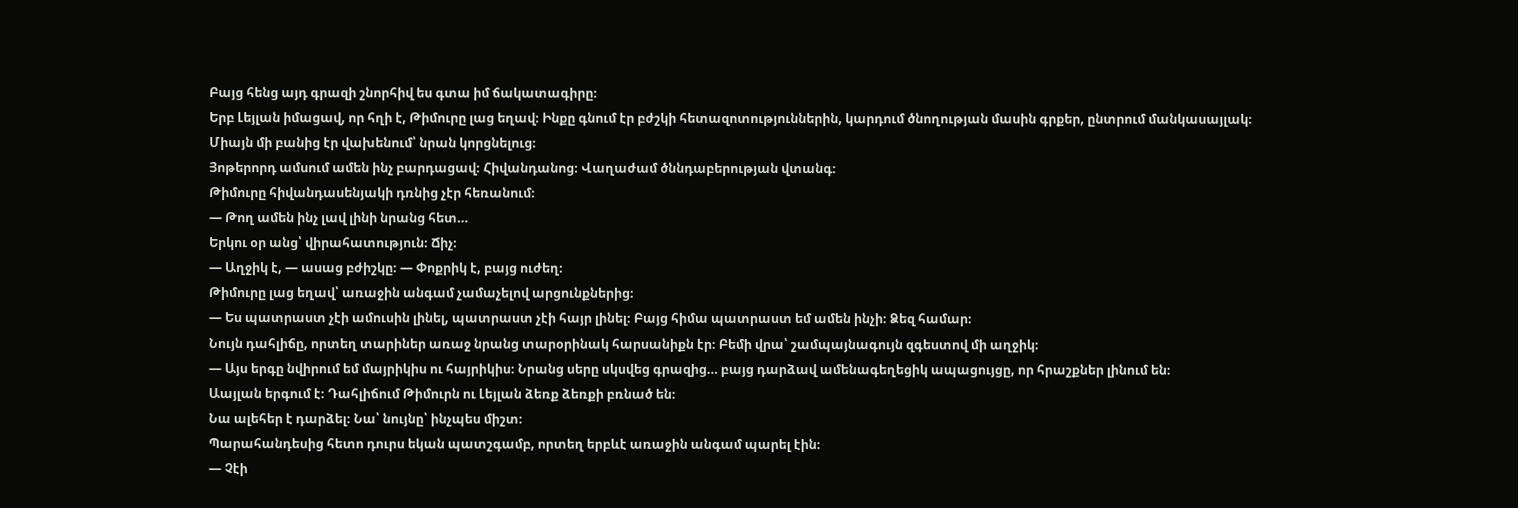Բայց հենց այդ գրազի շնորհիվ ես գտա իմ ճակատագիրը։
Երբ Լեյլան իմացավ, որ հղի է, Թիմուրը լաց եղավ։ Ինքը գնում էր բժշկի հետազոտություններին, կարդում ծնողության մասին գրքեր, ընտրում մանկասայլակ։
Միայն մի բանից էր վախենում՝ նրան կորցնելուց։
Յոթերորդ ամսում ամեն ինչ բարդացավ։ Հիվանդանոց։ Վաղաժամ ծննդաբերության վտանգ։
Թիմուրը հիվանդասենյակի դռնից չէր հեռանում։
— Թող ամեն ինչ լավ լինի նրանց հետ…
Երկու օր անց՝ վիրահատություն։ Ճիչ։
— Աղջիկ է, — ասաց բժիշկը։ — Փոքրիկ է, բայց ուժեղ։
Թիմուրը լաց եղավ՝ առաջին անգամ չամաչելով արցունքներից։
— Ես պատրաստ չէի ամուսին լինել, պատրաստ չէի հայր լինել։ Բայց հիմա պատրաստ եմ ամեն ինչի։ Ձեզ համար։
Նույն դահլիճը, որտեղ տարիներ առաջ նրանց տարօրինակ հարսանիքն էր։ Բեմի վրա՝ շամպայնագույն զգեստով մի աղջիկ։
— Այս երգը նվիրում եմ մայրիկիս ու հայրիկիս։ Նրանց սերը սկսվեց գրազից… բայց դարձավ ամենագեղեցիկ ապացույցը, որ հրաշքներ լինում են։
Աայլան երգում է։ Դահլիճում Թիմուրն ու Լեյլան ձեռք ձեռքի բռնած են։
Նա ալեհեր է դարձել։ Նա՝ նույնը՝ ինչպես միշտ։
Պարահանդեսից հետո դուրս եկան պատշգամբ, որտեղ երբևէ առաջին անգամ պարել էին։
— Չէի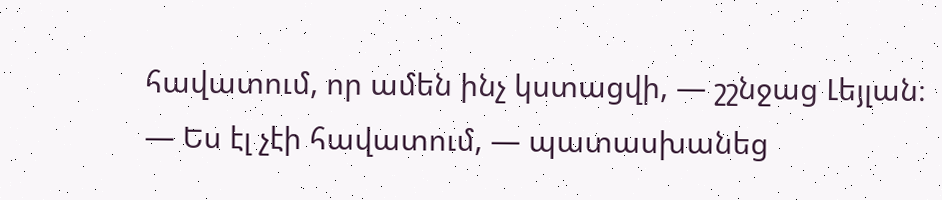հավատում, որ ամեն ինչ կստացվի, — շշնջաց Լեյլան։
— Ես էլ չէի հավատում, — պատասխանեց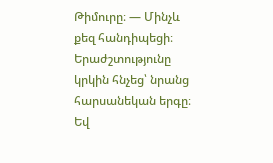Թիմուրը։ — Մինչև քեզ հանդիպեցի։
Երաժշտությունը կրկին հնչեց՝ նրանց հարսանեկան երգը։
Եվ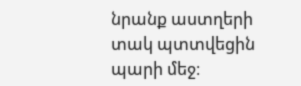նրանք աստղերի տակ պտտվեցին պարի մեջ։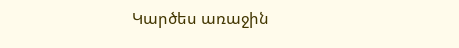Կարծես առաջին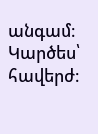անգամ։
Կարծես՝ հավերժ։